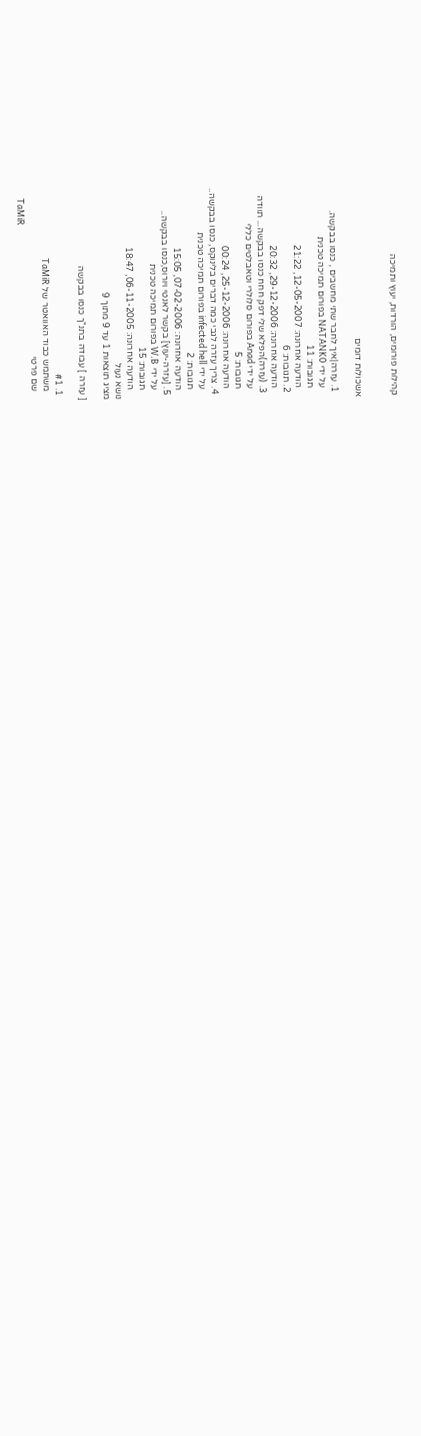קהילות פורומים, הורדות, יעוץ ותמיכה


אשכולות דומים

  1. עזרה|איך לחבר שתי מחשבים , כנסו בבקשה.
    על ידי NATANK0 בפורום תמיכה טכנית
    תגובות: 11
    הודעה אחרונה: 12-05-2007, 21:22
  2. תגובות: 6
    הודעה אחרונה: 29-12-2006, 20:32
  3. (עזרה)הפלא שלי דפק חחח כנסו בבקשה... תוודה
    על ידי Anad בפורום סלולרי וטאבלטים כללי
    תגובות: 5
    הודעה אחרונה: 25-12-2006, 00:24
  4. צריך עזרה לגבי כמה דברים בלינוקס, כנסו בבקשה..
    על ידי infected hell בפורום תמיכה טכנית
    תגובות: 2
    הודעה אחרונה: 07-02-2006, 15:05
  5. [עזרה-יעוץ] בקשר לאנטי ויורוס,כנסו בבקשה..
    על ידי W.B בפורום תמיכה טכנית
    תגובות: 15
    הודעה אחרונה: 06-11-2005, 18:47
נושא נעול
מציג תוצאות 1 עד 9 מתוך 9

[ עזרה ] עבודה בתנ"ך כנסו בבקשה

  1. #1
    משתמש כבוד האוואטר של TaMiR
    שם פרטי
    TaMiR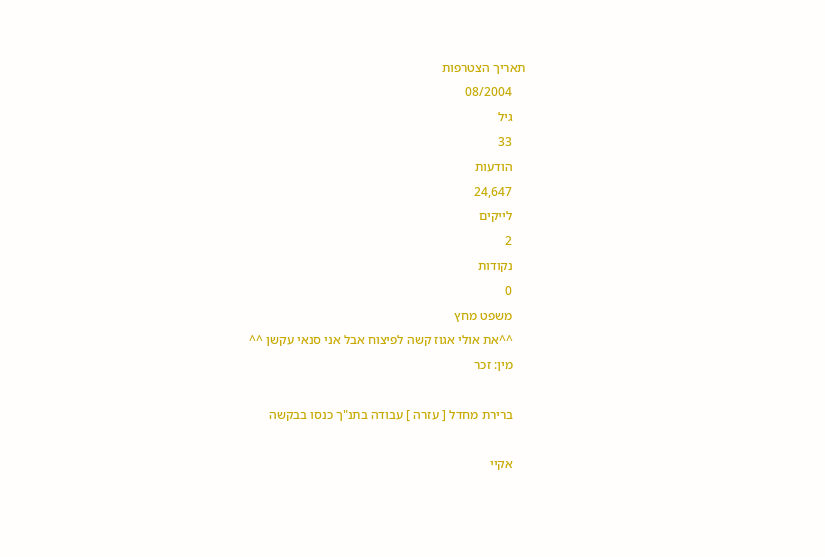תאריך הצטרפות
    08/2004
    גיל
    33
    הודעות
    24,647
    לייקים
    2
    נקודות
    0
    משפט מחץ
    ^^את אולי אגוז קשה לפיצוח אבל אני סנאי עקשן ^^
    מין: זכר

    ברירת מחדל [ עזרה ] עבודה בתנ"ך כנסו בבקשה

    אקיי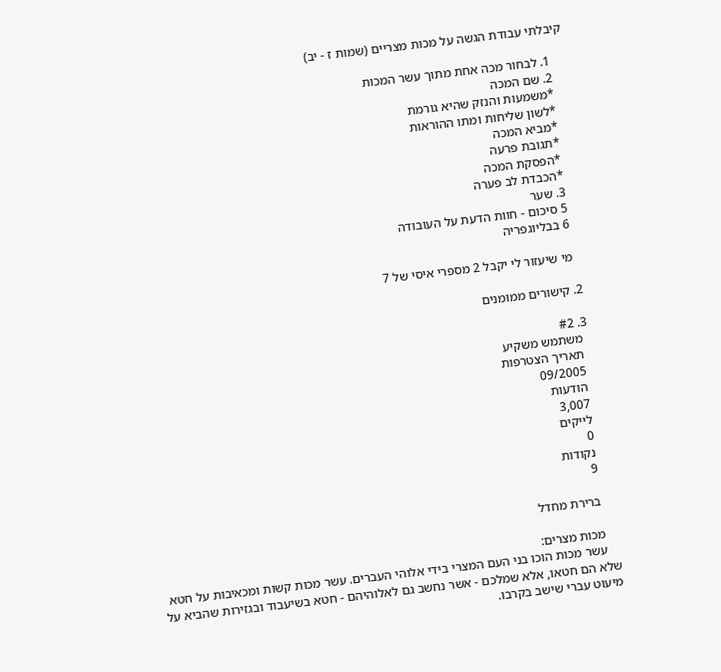קיבלתי עבודת הגשה על מכות מצריים (שמות ז - יב)

    1. לבחור מכה אחת מתוך עשר המכות
    2. שם המכה
    *משמעות והנזק שהיא גורמת
    *לשון שליחות ומתו ההוראות
    *מביא המכה
    *תגובת פרעה
    *הפסקת המכה
    *הכבדת לב פערה
    3. שער
    5 סיכום - חוות הדעת על העובודה
    6 בבליוגפריה

    מי שיעזור לי יקבל 2 מספרי איסי של 7

  2. קישורים ממומנים

  3. #2
    משתמש משקיע
    תאריך הצטרפות
    09/2005
    הודעות
    3,007
    לייקים
    0
    נקודות
    9

    ברירת מחדל

    מכות מצרים:
    עשר מכות הוכו בני העם המצרי בידי אלוהי העברים. עשר מכות קשות ומכאיבות על חטא שלא הם חטאו, אלא שמלכם - אשר נחשב גם לאלוהיהם - חטא בשיעבוד ובגזירות שהביא על מיעוט עברי שישב בקרבו.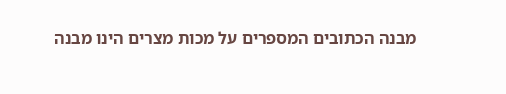מבנה הכתובים המספרים על מכות מצרים הינו מבנה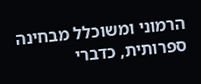הרמוני ומשוכלל מבחינה ספרותית, כדברי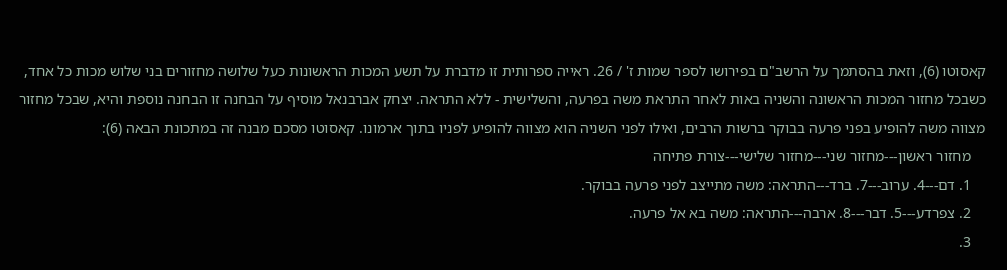קאסוטו (6), וזאת בהסתמך על הרשב"ם בפירושו לספר שמות ז' / 26. ראייה ספרותית זו מדברת על תשע המכות הראשונות כעל שלושה מחזורים בני שלוש מכות כל אחד, כשבכל מחזור המכות הראשונה והשניה באות לאחר התראת משה בפרעה, והשלישית - ללא התראה. יצחק אברבנאל מוסיף על הבחנה זו הבחנה נוספת והיא, שבכל מחזור מצווה משה להופיע בפני פרעה בבוקר ברשות הרבים, ואילו לפני השניה הוא מצווה להופיע לפניו בתוך ארמונו. קאסוטו מסכם מבנה זה במתכונת הבאה (6):
    מחזור ראשון---מחזור שני---מחזור שלישי---צורת פתיחה
    1. דם---4. ערוב---7. ברד---התראה: משה מתייצב לפני פרעה בבוקר.
    2. צפרדע---5. דבר---8. ארבה---התראה: משה בא אל פרעה.
    3.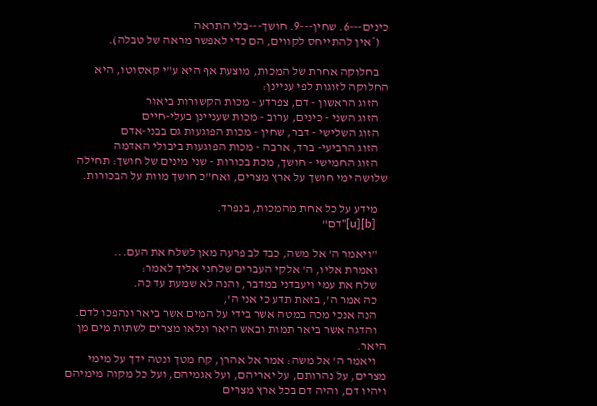כינים---6. שחין---9. חושך---בלי התראה
    (*אין להתייחס לקווים, הם כדי לאפשר מראה של טבלה).

    בחלוקה אחרת של המכות, מוצעת אף היא ע"י קאסוטו, היא החלוקה לזוגות לפי עניינן:
    הזוג הראשון - דם, צפרדע - מכות הקשורות ביאור
    הזוג השני - כינים, ערוב - מכות שעניינן בעלי-חיים
    הזוג השלישי - דבר, שחין - מכות הפוגעות גם בבני-אדם
    הזוג הרביעי- ברד, ארבה - מכות הפוגעות ביבולי האדמה
    הזוג החמישי - חושך, מכת בכורות - שני מינים של חושך: תחילה שלושה ימי חושך על ארץ מצרים, ואח"כ חושך מוות על הבכורות.

    מידע על כל אחת מהמכות, בנפרד.
    [b][u]"דם"

    "ויאמר ה' אל משה, כבד לב פרעה מאן לשלח את העם...
    ואמרת אליו, ה' אלקי העברים שלחני אליך לאמר:
    שלח את עמי ויעבדני במדבר, והנה לא שמעת עד כה.
    כה אמר ה', בזאת תדע כי אני ה',
    הנה אנכי מכה במטה אשר בידי על המים אשר ביאר ונהפכו לדם.
    והדגה אשר ביאר תמות ובאש היאר ונלאו מצרים לשתות מים מן היאר.
    ויאמר ה' אל משה: אמר אל אהרן, קח מטך ונטה ידך על מימי מצרים, על נהרותם, על יאריהם, ועל אגמיהם, ועל כל מקוה מימיהם ויהיו דם, והיה דם בכל ארץ מצרים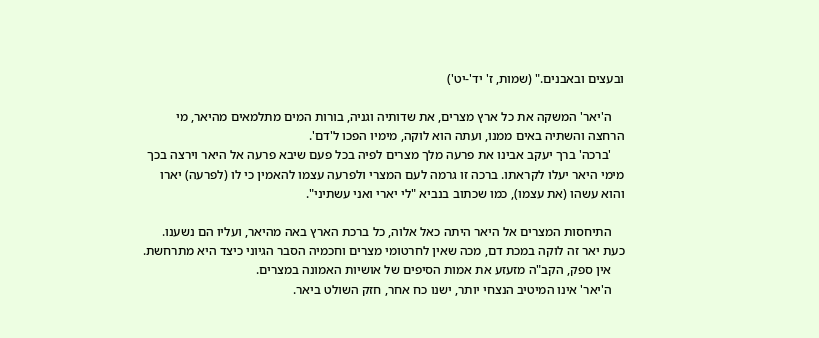ובעצים ובאבנים." (שמות, ז' יד'-יט')

    ה'יאר' המשקה את כל ארץ מצרים, את שדותיה וגניה, בורות המים מתלמאים מהיאר, מי הרחצה והשתיה באים ממנו, ועתה הוא לוקה, מימיו הפכו ל'דם'.
    'ברכה' ברך יעקב אבינו את פרעה מלך מצרים לפיה בכל פעם שיבא פרעה אל היאר וירצה בכך מימי היאר יעלו לקראתו. ברכה זו גרמה לעם המצרי ולפרעה עצמו להאמין כי לו (לפרעה) יארו והוא עשהו (את עצמו), כמו שכתוב בנביא "לי יארי ואני עשתיני".

    התיחסות המצרים אל היאר היתה כאל אלוה, כל ברכת הארץ באה מהיאר, ועליו הם נשענו. כעת יאר זה לוקה במכת דם, מכה שאין לחרטומי מצרים וחכמיה הסבר הגיוני כיצד היא מתרחשת.
    אין ספק, הקב"ה מזעזע את אמות הסיפים של אושיות האמונה במצרים.
    ה'יאר' אינו המיטיב הנצחי יותר, ישנו כח אחר, חזק השולט ביאר.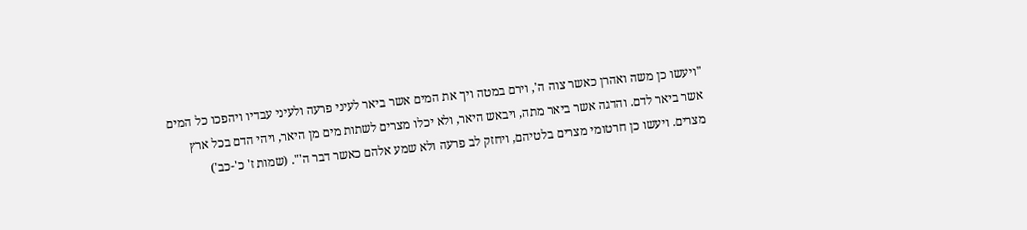"ויעשו כן משה ואהרן כאשר צוה ה', וירם במטה ויך את המים אשר ביאר לעיני פרעה ולעיני עבדיו ויהפכו כל המים אשר ביאר לדם. והדגה אשר ביאר מתה, ויבאש היאר, ולא יכלו מצרים לשתות מים מן היאר, ויהי הדם בכל ארץ מצרים. ויעשו כן חרטומי מצרים בלטיהם, ויחזק לב פרעה ולא שמע אלהם כאשר דבר ה'". (שמות ז' כ'-כב')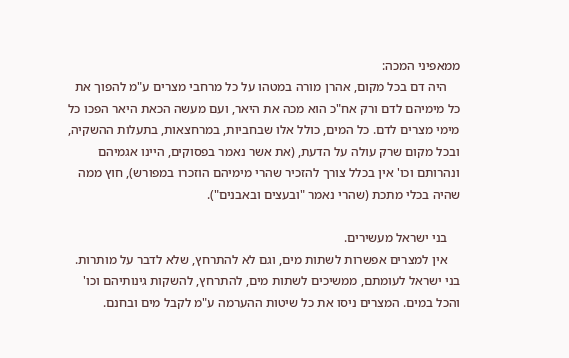ממאפיני המכה:
    היה דם בכל מקום, אהרן מורה במטהו על כל מרחבי מצרים ע"מ להפוך את כל מימיהם לדם ורק אח"כ הוא מכה את היאר, ועם מעשה הכאת היאר הפכו כל מימי מצרים לדם. כל המים, כולל אלו שבחביות, במרחצאות, בתעלות ההשקיה, ובכל מקום שרק עולה על הדעת, (את אשר נאמר בפסוקים, היינו אגמיהם ונהרותם וכו' אין בכלל צורך להזכיר שהרי מימיהם הוזכרו במפורש), חוץ ממה שהיה בכלי מתכת (שהרי נאמר "ובעצים ובאבנים").

    בני ישראל מעשירים.
    אין למצרים אפשרות לשתות מים, וגם לא להתרחץ, שלא לדבר על מותרות. בני ישראל לעומתם, ממשיכים לשתות מים, להתרחץ, להשקות גינותיהם וכו' והכל במים. המצרים ניסו את כל שיטות ההערמה ע"מ לקבל מים ובחנם.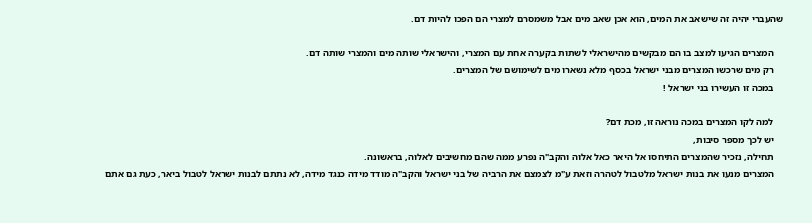שהעברי יהיה זה שישאב את המים, הוא אכן שאב מים אבל משמסרם למצרי הם הפכו להיות דם.

    המצרים הגיעו למצב בו הם מבקשים מהישראלי לשתות בקערה אחת עם המצרי, והישראלי שותה מים והמצרי שותה דם.
    רק מים שרכשו המצרים מבני ישראל בכסף מלא נשארו מים לשימושם של המצרים.
    במכה זו העשירו בני ישראל !

    למה לקו המצרים במכה נוראה זו, מכת דם?
    יש לכך מספר סיבות,
    תחילה, נזכיר שהמצרים התיחסו אל היאר כאל אלוה והקב"ה נפרע ממה שהם מחשיבים לאלוה, בראשונה.
    המצרים מנעו את בנות ישראל מלטבול לטהרה וזאת ע"מ לצמצם את הרביה של בני ישראל והקב"ה מודד מידה כנגד מידה, לא נתתם לבנות ישראל לטבול ביאר, כעת גם אתם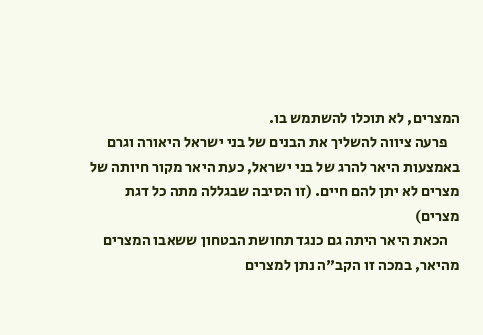המצרים, לא תוכלו להשתמש בו.
    פרעה ציווה להשליך את הבנים של בני ישראל היאורה וגרם באמצעות היאר להרג של בני ישראל, כעת היאר מקור חיותה של מצרים לא יתן להם חיים. (זו הסיבה שבגללה מתה כל דגת מצרים)
    הכאת היאר היתה גם כנגד תחושת הבטחון ששאבו המצרים מהיאר, במכה זו הקב"ה נתן למצרים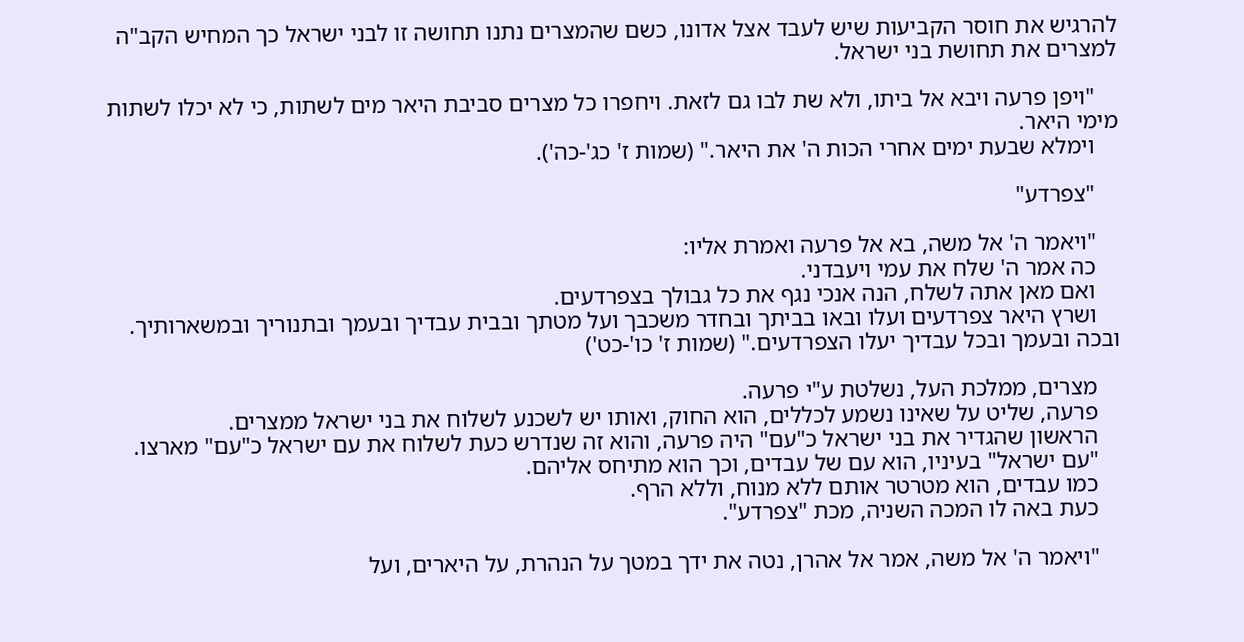להרגיש את חוסר הקביעות שיש לעבד אצל אדונו, כשם שהמצרים נתנו תחושה זו לבני ישראל כך המחיש הקב"ה למצרים את תחושת בני ישראל.

    "ויפן פרעה ויבא אל ביתו, ולא שת לבו גם לזאת. ויחפרו כל מצרים סביבת היאר מים לשתות, כי לא יכלו לשתות מימי היאר.
    וימלא שבעת ימים אחרי הכות ה' את היאר." (שמות ז' כג'-כה').

    "צפרדע"

    "ויאמר ה' אל משה, בא אל פרעה ואמרת אליו:
    כה אמר ה' שלח את עמי ויעבדני.
    ואם מאן אתה לשלח, הנה אנכי נגף את כל גבולך בצפרדעים.
    ושרץ היאר צפרדעים ועלו ובאו בביתך ובחדר משכבך ועל מטתך ובבית עבדיך ובעמך ובתנוריך ובמשארותיך. ובכה ובעמך ובכל עבדיך יעלו הצפרדעים." (שמות ז' כו'-כט')

    מצרים, ממלכת העל, נשלטת ע"י פרעה.
    פרעה, שליט על שאינו נשמע לכללים, הוא החוק, ואותו יש לשכנע לשלוח את בני ישראל ממצרים.
    הראשון שהגדיר את בני ישראל כ"עם" היה פרעה, והוא זה שנדרש כעת לשלוח את עם ישראל כ"עם" מארצו.
    "עם ישראל" בעיניו, הוא עם של עבדים, וכך הוא מתיחס אליהם.
    כמו עבדים, הוא מטרטר אותם ללא מנוח, וללא הרף.
    כעת באה לו המכה השניה, מכת "צפרדע".

    "ויאמר ה' אל משה, אמר אל אהרן, נטה את ידך במטך על הנהרת, על היארים, ועל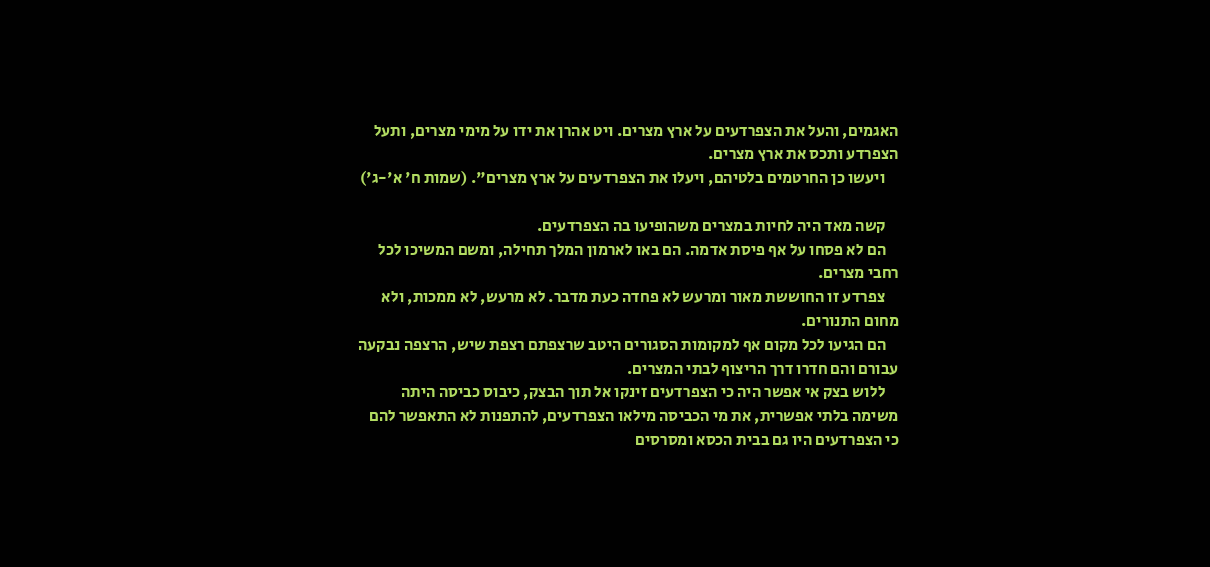האגמים, והעל את הצפרדעים על ארץ מצרים. ויט אהרן את ידו על מימי מצרים, ותעל הצפרדע ותכס את ארץ מצרים.
    ויעשו כן החרטמים בלטיהם, ויעלו את הצפרדעים על ארץ מצרים". (שמות ח' א'-ג')

    קשה מאד היה לחיות במצרים משהופיעו בה הצפרדעים.
    הם לא פסחו על אף פיסת אדמה. הם באו לארמון המלך תחילה, ומשם המשיכו לכל רחבי מצרים.
    צפרדע זו החוששת מאור ומרעש לא פחדה כעת מדבר. לא מרעש, לא ממכות, ולא מחום התנורים.
    הם הגיעו לכל מקום אף למקומות הסגורים היטב שרצפתם רצפת שיש, הרצפה נבקעה עבורם והם חדרו דרך הריצוף לבתי המצרים.
    ללוש בצק אי אפשר היה כי הצפרדעים זינקו אל תוך הבצק, כיבוס כביסה היתה משימה בלתי אפשרית, את מי הכביסה מילאו הצפרדעים, להתפנות לא התאפשר להם כי הצפרדעים היו גם בבית הכסא ומסרסים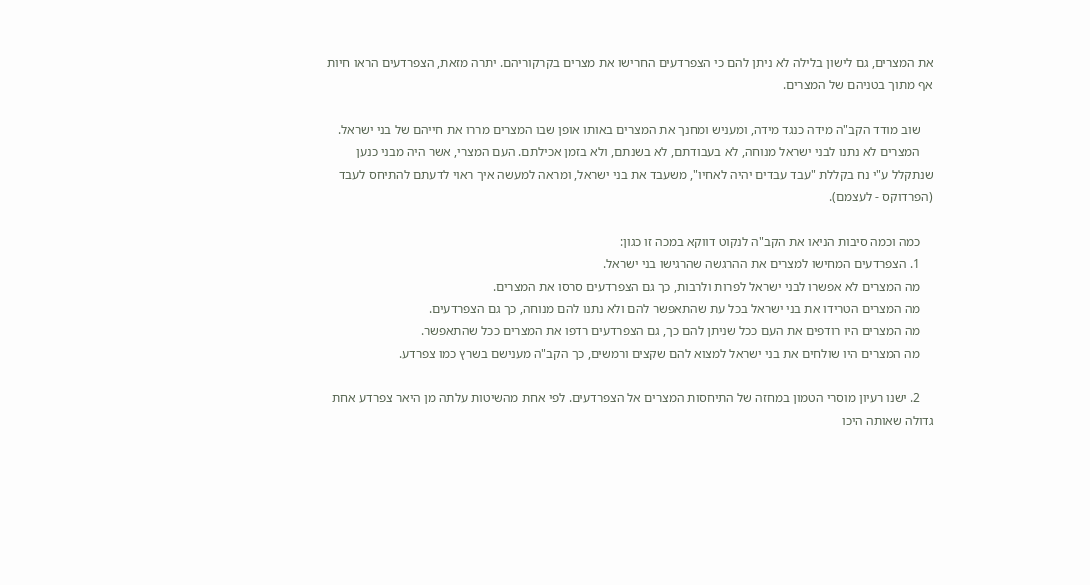את המצרים, גם לישון בלילה לא ניתן להם כי הצפרדעים החרישו את מצרים בקרקוריהם. יתרה מזאת, הצפרדעים הראו חיות אף מתוך בטניהם של המצרים.

    שוב מודד הקב"ה מידה כנגד מידה, ומעניש ומחנך את המצרים באותו אופן שבו המצרים מררו את חייהם של בני ישראל.
    המצרים לא נתנו לבני ישראל מנוחה, לא בעבודתם, לא בשנתם, ולא בזמן אכילתם. העם המצרי, אשר היה מבני כנען שנתקלל ע"י נח בקללת "עבד עבדים יהיה לאחיו", משעבד את בני ישראל, ומראה למעשה איך ראוי לדעתם להתיחס לעבד (הפרדוקס - לעצמם).

    כמה וכמה סיבות הניאו את הקב"ה לנקוט דווקא במכה זו כגון:
    1. הצפרדעים המחישו למצרים את ההרגשה שהרגישו בני ישראל.
    מה המצרים לא אפשרו לבני ישראל לפרות ולרבות, כך גם הצפרדעים סרסו את המצרים.
    מה המצרים הטרידו את בני ישראל בכל עת שהתאפשר להם ולא נתנו להם מנוחה, כך גם הצפרדעים.
    מה המצרים היו רודפים את העם ככל שניתן להם כך, גם הצפרדעים רדפו את המצרים ככל שהתאפשר.
    מה המצרים היו שולחים את בני ישראל למצוא להם שקצים ורמשים, כך הקב"ה מענישם בשרץ כמו צפרדע.

    2. ישנו רעיון מוסרי הטמון במחזה של התיחסות המצרים אל הצפרדעים. לפי אחת מהשיטות עלתה מן היאר צפרדע אחת גדולה שאותה היכו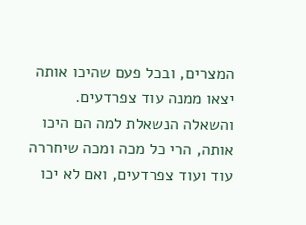המצרים, ובכל פעם שהיכו אותה יצאו ממנה עוד צפרדעים. והשאלה הנשאלת למה הם היכו אותה, הרי כל מכה ומכה שיחררה עוד ועוד צפרדעים, ואם לא יכו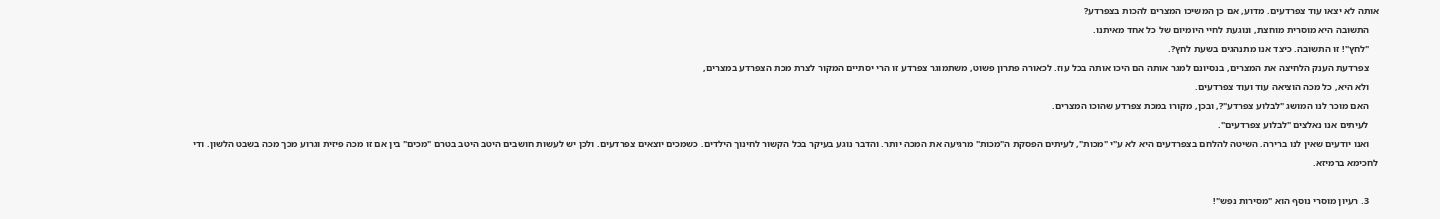אותה לא יצאו עוד צפרדעים. מדוע, אם כן המשיכו המצרים להכות בצפרדע?
    התשובה היא מוסרית מוחצת, ונוגעת לחיי היומיום של כל אחד מאיתנו.
    "לחץ"! זו התשובה. כיצד אנו מתנהגים בשעת לחץ?.
    צפרדעת הענק הלחיצה את המצרים, בנסיונם למגר אותה הם היכו אותה בכל עוז. לכאורה פתרון פשוט, משתמוגר צפרדע זו הרי יסתיים המקור לצרת מכת הצפרדע במצרים,
    ולא היא, כל מכה הוציאה עוד ועוד צפרדעים.
    האם מוכר לנו המושג "לבלוע צפרדע"?, ובכן, מקורו במכת צפרדע שהוכו המצרים.
    לעיתים אנו נאלצים "לבלוע צפרדעים".
    ואנו יודעים שאין לנו ברירה. השיטה להלחם בצפרדעים היא לא ע"י "מכות", לעיתים הפסקת ה"מכות" מרגיעה את המכה יותר. והדבר נוגע בעיקר בכל הקשור לחינוך הילדים. כשמכים יוצאים צפרדעים. ולכן יש לעשות חושבים היטב היטב בטרם "מכים" בין אם זו מכה פיזית וגרוע מכך מכה בשבט הלשון. ודי לחכימא ברמיזא.

    3. רעיון מוסרי נוסף הוא "מסירות נפש"!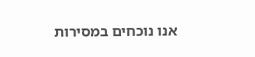אנו נוכחים במסירות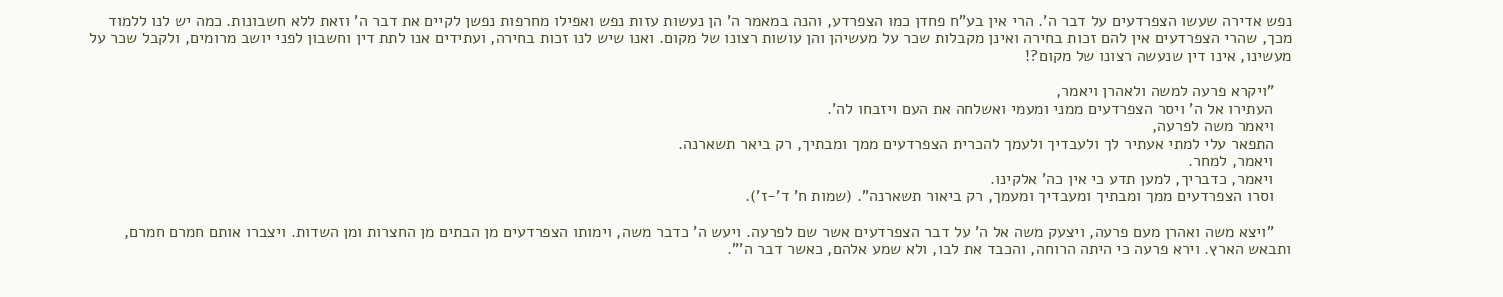נפש אדירה שעשו הצפרדעים על דבר ה'. הרי אין בע"ח פחדן כמו הצפרדע, והנה במאמר ה' הן נעשות עזות נפש ואפילו מחרפות נפשן לקיים את דבר ה' וזאת ללא חשבונות. כמה יש לנו ללמוד מכך, שהרי הצפרדעים אין להם זכות בחירה ואינן מקבלות שכר על מעשיהן והן עושות רצונו של מקום. ואנו שיש לנו זכות בחירה, ועתידים אנו לתת דין וחשבון לפני יושב מרומים, ולקבל שכר על מעשינו, אינו דין שנעשה רצונו של מקום?!

    "ויקרא פרעה למשה ולאהרן ויאמר,
    העתירו אל ה' ויסר הצפרדעים ממני ומעמי ואשלחה את העם ויזבחו לה'.
    ויאמר משה לפרעה,
    התפאר עלי למתי אעתיר לך ולעבדיך ולעמך להכרית הצפרדעים ממך ומבתיך, רק ביאר תשארנה.
    ויאמר, למחר.
    ויאמר, כדבריך, למען תדע כי אין כה' אלקינו.
    וסרו הצפרדעים ממך ומבתיך ומעבדיך ומעמך, רק ביאור תשארנה". (שמות ח' ד'-ז').

    "ויצא משה ואהרן מעם פרעה, ויצעק משה אל ה' על דבר הצפרדעים אשר שם לפרעה. ויעש ה' כדבר משה, וימותו הצפרדעים מן הבתים מן החצרות ומן השדות. ויצברו אותם חמרם חמרם, ותבאש הארץ. וירא פרעה כי היתה הרוחה, והכבד את לבו, ולא שמע אלהם, כאשר דבר ה'".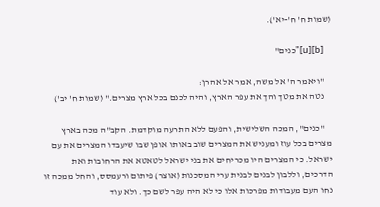(שמות ח' ח'-יא').

    [b][u]"כנים"

    "ויאמר ה' אל משה, אמר אל אהרן:
    נטה את מטך והך את עפר הארץ, והיה לכנם בכל ארץ מצרים." (שמות ח' יב')

    "כנים", המכה השלישית, והפעם ללא התרעה מוקדמת. הקב"ה מכה בארץ מצרים בכל עוז ומעניש את המצרים שוב באותו אופן שבו שיעבדו המצרים את עם ישראל. כי המצרים היו מכריחים את בני ישראל לטאטא את הרחובות ואת הדרכים, וללבון לבנים לבנית ערי המסכנות (אוצר) פיתום ורעמסס, והחל ממכה זו נחו העם מעבודות מפרכות אלו כי לא היה עפר לשם כך. ולא עוד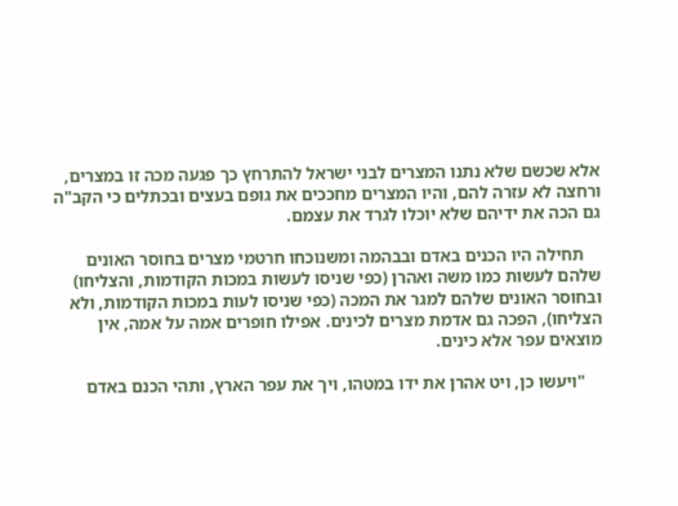אלא שכשם שלא נתנו המצרים לבני ישראל להתרחץ כך פגעה מכה זו במצרים, ורחצה לא עזרה להם, והיו המצרים מחככים את גופם בעצים ובכתלים כי הקב"ה גם הכה את ידיהם שלא יוכלו לגרד את עצמם.

    תחילה היו הכנים באדם ובבהמה ומשנוכחו חרטמי מצרים בחוסר האונים שלהם לעשות כמו משה ואהרן (כפי שניסו לעשות במכות הקודמות, והצליחו) ובחוסר האונים שלהם למגר את המכה (כפי שניסו לעות במכות הקודמות, ולא הצליחו), הפכה גם אדמת מצרים לכינים. אפילו חופרים אמה על אמה, אין מוצאים עפר אלא כינים.

    "ויעשו כן, ויט אהרן את ידו במטהו, ויך את עפר הארץ, ותהי הכנם באדם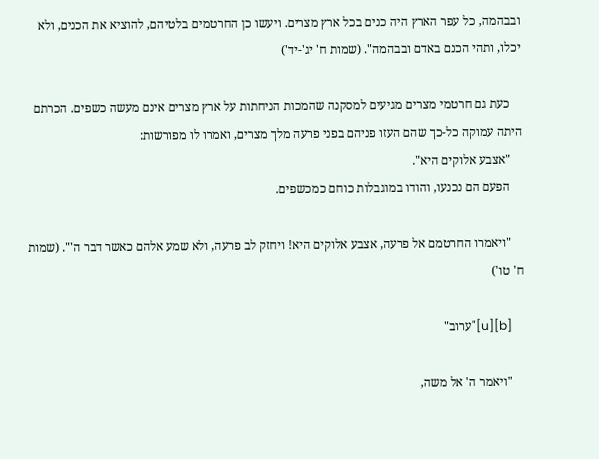ובבהמה, כל עפר הארץ היה כנים בכל ארץ מצרים. ויעשו כן החרטמים בלטיהם, להוציא את הכנים, ולא יכלו, ותהי הכנם באדם ובבהמה". (שמות ח' יג'-יד')

    כעת גם חרטמי מצרים מגיעים למסקנה שהמכות הניחתות על ארץ מצרים אינם מעשה כשפים. הכרתם היתה עמוקה כל-כך שהם העזו פניהם בפני פרעה מלך מצרים, ואמרו לו מפורשות:
    "אצבע אלוקים היא".
    הפעם הם נכנעו, והודו במוגבלות כוחם כמכשפים.

    "ויאמרו החרטמם אל פרעה, אצבע אלוקים היא! ויחזק לב פרעה, ולא שמע אלהם כאשר דבר ה'". (שמות ח' טו')

    [b][u]"ערוב"

    "ויאמר ה' אל משה,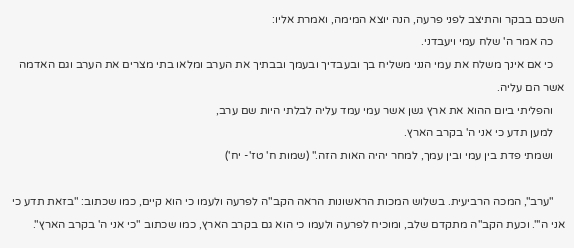השכם בבקר והתיצב לפני פרעה, הנה יוצא המימה, ואמרת אליו:
    כה אמר ה' שלח עמי ויעבדני.
    כי אם אינך משלח את עמי הנני משליח בך ובעבדיך ובעמך ובבתיך את הערב ומלאו בתי מצרים את הערב וגם האדמה אשר הם עליה.
    והפליתי ביום ההוא את ארץ גשן אשר עמי עמד עליה לבלתי היות שם ערב,
    למען תדע כי אני ה' בקרב הארץ.
    ושמתי פדת בין עמי ובין עמך, למחר יהיה האות הזה." (שמות ח' טז'- יח')

    "ערב", המכה הרביעית. בשלוש המכות הראשונות הראה הקב"ה לפרעה ולעמו כי הוא קיים, כמו שכתוב: "בזאת תדע כי אני ה'". וכעת הקב"ה מתקדם שלב, ומוכיח לפרעה ולעמו כי הוא גם בקרב הארץ, כמו שכתוב "כי אני ה' בקרב הארץ".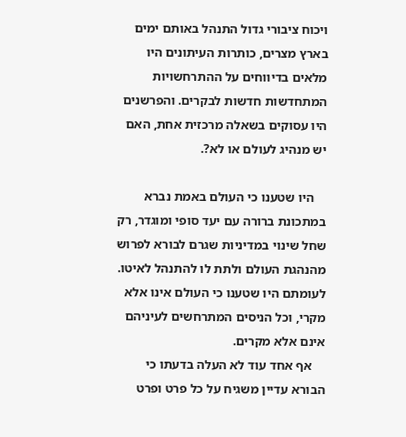ויכוח ציבורי גדול התנהל באותם ימים בארץ מצרים, כותרות העיתונים היו מלאים בדיווחים על ההתרחשויות המתחדשות חדשות לבקרים. והפרשנים היו עסוקים בשאלה מרכזית אחת, האם יש מנהיג לעולם או לא?.

    היו שטענו כי העולם באמת נברא במתכונת ברורה עם יעד סופי ומוגדר, רק שחל שינוי במדיניות שגרם לבורא לפרוש מהנהגת העולם ולתת לו להתנהל לאיטו. לעומתם היו שטענו כי העולם אינו אלא מקרי, וכל הניסים המתרחשים לעיניהם אינם אלא מקרים.
    אף אחד עוד לא העלה בדעתו כי הבורא עדיין משגיח על כל פרט ופרט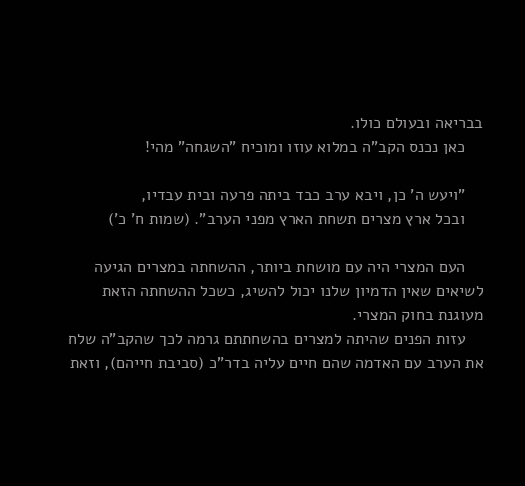בבריאה ובעולם כולו.
    כאן נכנס הקב"ה במלוא עוזו ומוכיח "השגחה" מהי!

    "ויעש ה' כן, ויבא ערב כבד ביתה פרעה ובית עבדיו,
    ובכל ארץ מצרים תשחת הארץ מפני הערב". (שמות ח' כ')

    העם המצרי היה עם מושחת ביותר, ההשחתה במצרים הגיעה לשיאים שאין הדמיון שלנו יכול להשיג, כשכל ההשחתה הזאת מעוגנת בחוק המצרי.
    עזות הפנים שהיתה למצרים בהשחתתם גרמה לכך שהקב"ה שלח את הערב עם האדמה שהם חיים עליה בדר"כ (סביבת חייהם), וזאת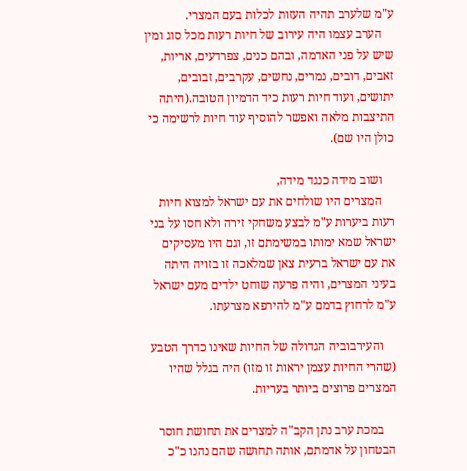ע"מ שלערב תהיה העזות לכלות בעם המצרי.
    הערב עצמו היה עירוב של חיות רעות מכל סוג ומין שיש על פני האדמה, ובהם כנים, צפרדעים, אריות, זאבים, דובים, נמרים, נחשים, עקרבים, זבובים, יתושים, ועוד חיות רעות כיד הדמיון הטובה.(היתה התיצבות מלאה ואפשר להוסיף עוד חיות לרשימה כי כולן היו שם).

    ושוב מידה כנגד מידה,
    המצרים היו שולחים את עם ישראל למצוא חיות רעות ביערות ע"מ לבצע משחקי זירה ולא חסו על בני ישראל שמא ימותו במשימתם זו, וגם היו מעסיקים את עם ישראל ברעית צאן שמלאכה זו בזויה היתה בעיני המצרים, והיה פרעה שוחט ילדים מעם ישראל ע"מ לרחוץ בדמם ע"מ להירפא מצרעתו.

    והעירבוביה הגדולה של החיות שאינו כדרך הטבע (שהרי החיות עצמן יראות זו מזו) היה בגלל שהיו המצרים פרוצים ביותר בעריות.

    במכת ערב נתן הקב"ה למצרים את תחושת חוסר הבטחון על אדמתם, אותה תחושה שהם נהנו כ"כ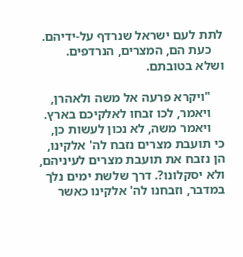לתת לעם ישראל שנרדף על-ידיהם.
    כעת הם, המצרים, הנרדפים. ושלא בטובתם.

    "ויקרא פרעה אל משה ולאהרן,
    ויאמר, לכו זבחו לאלקיכם בארץ.
    ויאמר משה, לא נכון לעשות כן, כי תועבת מצרים נזבח לה' אלקינו, הן נזבח את תועבת מצרים לעיניהם, ולא יסקלונו?. דרך שלשת ימים נלך במדבר, וזבחנו לה' אלקינו כאשר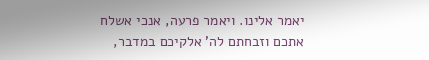יאמר אלינו. ויאמר פרעה, אנכי אשלח אתכם וזבחתם לה' אלקיכם במדבר,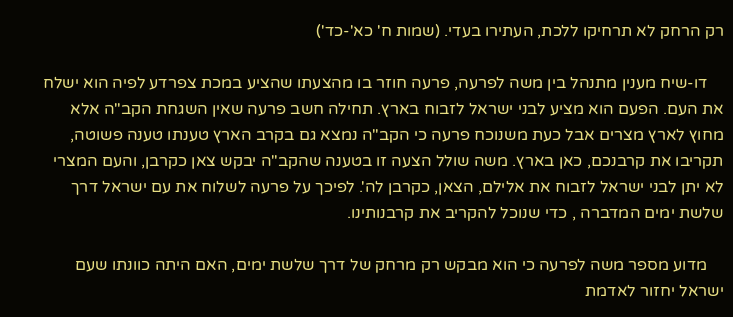רק הרחק לא תרחיקו ללכת, העתירו בעדי. (שמות ח' כא'-כד')

    דו-שיח מענין מתנהל בין משה לפרעה, פרעה חוזר בו מהצעתו שהציע במכת צפרדע לפיה הוא ישלח את העם. הפעם הוא מציע לבני ישראל לזבוח בארץ. תחילה חשב פרעה שאין השגחת הקב"ה אלא מחוץ לארץ מצרים אבל כעת משנוכח פרעה כי הקב"ה נמצא גם בקרב הארץ טענתו טענה פשוטה, תקריבו את קרבנכם, כאן בארץ. משה שולל הצעה זו בטענה שהקב"ה יבקש צאן כקרבן, והעם המצרי לא יתן לבני ישראל לזבוח את אלילם, הצאן, כקרבן לה'. לפיכך על פרעה לשלוח את עם ישראל דרך שלשת ימים המדברה , כדי שנוכל להקריב את קרבנותינו.

    מדוע מספר משה לפרעה כי הוא מבקש רק מרחק של דרך שלשת ימים, האם היתה כוונתו שעם ישראל יחזור לאדמת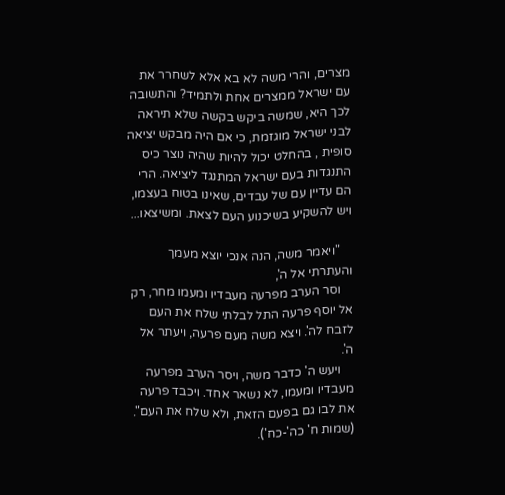מצרים, והרי משה לא בא אלא לשחרר את עם ישראל ממצרים אחת ולתמיד? והתשובה לכך היא, שמשה ביקש בקשה שלא תיראה לבני ישראל מוגזמת, כי אם היה מבקש יציאה סופית , בהחלט יכול להיות שהיה נוצר כיס התנגדות בעם ישראל המתנגד ליציאה. הרי הם עדיין עם של עבדים, שאינו בטוח בעצמו, ויש להשקיע בשיכנוע העם לצאת. ומשיצאו...

    "ויאמר משה, הנה אנכי יוצא מעמך והעתרתי אל ה',
    וסר הערב מפרעה מעבדיו ומעמו מחר, רק אל יוסף פרעה התל לבלתי שלח את העם לזבח לה'. ויצא משה מעם פרעה, ויעתר אל ה'.
    ויעש ה' כדבר משה, ויסר הערב מפרעה מעבדיו ומעמו, לא נשאר אחד. ויכבד פרעה את לבו גם בפעם הזאת, ולא שלח את העם". (שמות ח' כה'-כח').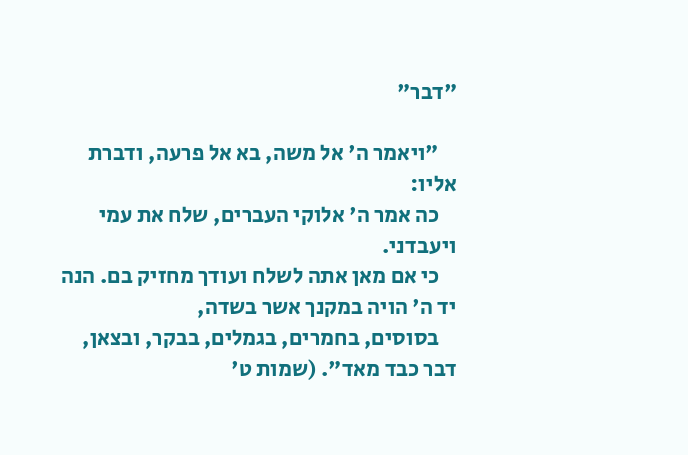"דבר"

    "ויאמר ה' אל משה, בא אל פרעה, ודברת אליו:
    כה אמר ה' אלוקי העברים, שלח את עמי ויעבדני.
    כי אם מאן אתה לשלח ועודך מחזיק בם. הנה יד ה' הויה במקנך אשר בשדה,
    בסוסים, בחמרים, בגמלים, בבקר, ובצאן, דבר כבד מאד". (שמות ט'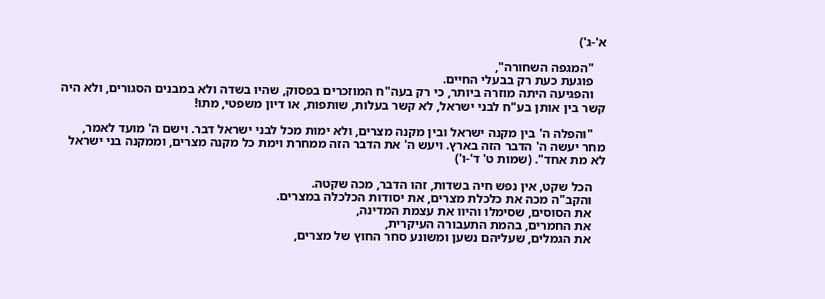א'-ג')

    "המגפה השחורה",
    פוגעת כעת רק בבעלי החיים.
    והפגיעה היתה מוזרה ביותר, כי רק בעה"ח המוזכרים בפסוק, שהיו בשדה ולא במבנים הסגורים, ולא היה קשר בין אותן בע"ח לבני ישראל, לא קשר בעלות, שותפות, או דיון משפטי, מתו!

    "והפלה ה' בין מקנה ישראל ובין מקנה מצרים, ולא ימות מכל לבני ישראל דבר. וישם ה' מועד לאמר, מחר יעשה ה' הדבר הזה בארץ. ויעש ה' את הדבר הזה ממחרת וימת כל מקנה מצרים, וממקנה בני ישראל לא מת אחד". (שמות ט' ד'-ו')

    הכל שקט, אין נפש חיה בשדות, זהו הדבר, מכה שקטה.
    והקב"ה מכה את כלכלת מצרים, את יסודות הכלכלה במצרים.
    את הסוסים, שסימלו והיוו את עצמת המדינה,
    את החמרים, בהמת התעבורה העיקרית,
    את הגמלים, שעליהם נשען ומשונע סחר החוץ של מצרים,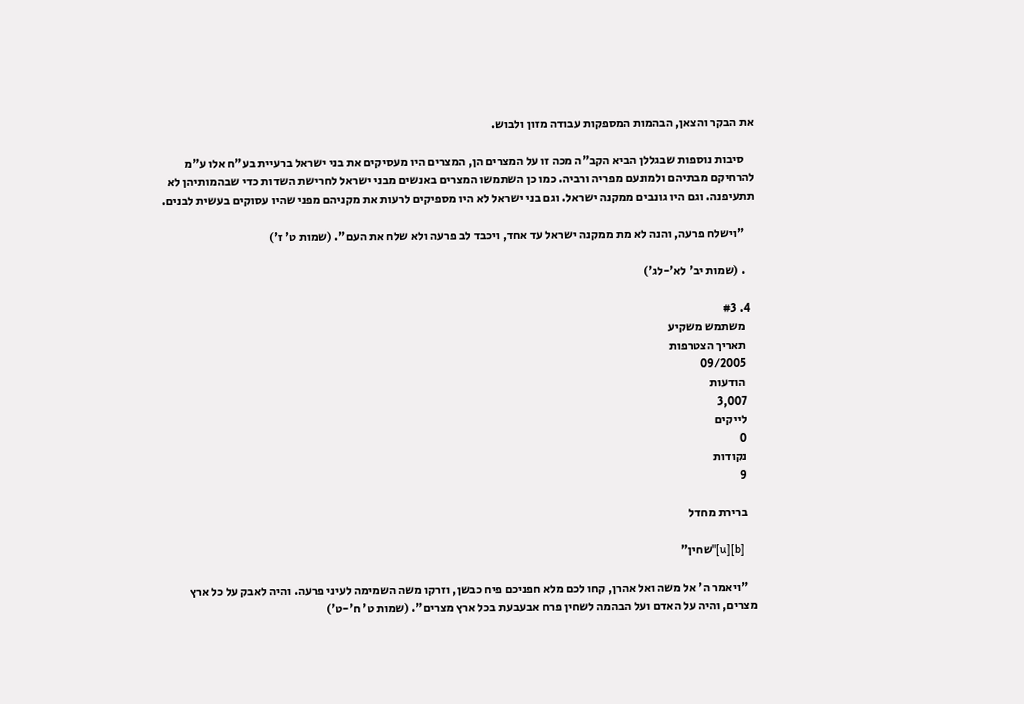את הבקר והצאן, הבהמות המספקות עבודה מזון ולבוש.

    סיבות נוספות שבגללן הביא הקב"ה מכה זו על המצרים הן, המצרים היו מעסיקים את בני ישראל ברעיית בע"ח אלו ע"מ להרחיקם מבתיהם ולמונעם מפריה ורביה. כמו כן השתמשו המצרים באנשים מבני ישראל לחרישת השדות כדי שבהמותיהן לא תתעיפנה. וגם היו גונבים ממקנה ישראל. וגם בני ישראל לא היו מספיקים לרעות את מקניהם מפני שהיו עסוקים בעשית לבנים.

    "וישלח פרעה, והנה לא מת ממקנה ישראל עד אחד, ויכבד לב פרעה ולא שלח את העם". (שמות ט' ז')

    . (שמות יב' לא'-לג')

  4. #3
    משתמש משקיע
    תאריך הצטרפות
    09/2005
    הודעות
    3,007
    לייקים
    0
    נקודות
    9

    ברירת מחדל

    [b][u]"שחין"

    "ויאמר ה' אל משה ואל אהרן, קחו לכם מלא חפניכם פיח כבשן, וזרקו משה השמימה לעיני פרעה. והיה לאבק על כל ארץ מצרים, והיה על האדם ועל הבהמה לשחין פרח אבעבעת בכל ארץ מצרים". (שמות ט' ח'-ט')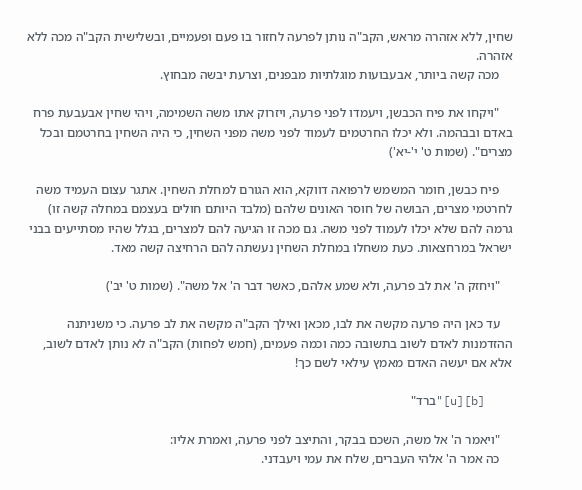שחין, ללא אזהרה מראש, הקב"ה נותן לפרעה לחזור בו פעם ופעמיים, ובשלישית הקב"ה מכה ללא אזהרה.
    מכה קשה ביותר, אבעבועות מוגלתיות מבפנים, וצרעת יבשה מבחוץ.

    "ויקחו את פיח הכבשן, ויעמדו לפני פרעה, ויזרוק אתו משה השמימה, ויהי שחין אבעבעת פרח באדם ובבהמה. ולא יכלו החרטמים לעמוד לפני משה מפני השחין, כי היה השחין בחרטמם ובכל מצרים". (שמות ט' י'-יא')

    פיח כבשן, חומר המשמש לרפואה דווקא, הוא הגורם למחלת השחין. אתגר עצום העמיד משה לחרטמי מצרים, הבושה של חוסר האונים שלהם (מלבד היותם חולים בעצמם במחלה קשה זו) גרמה להם שלא יכלו לעמוד לפני משה. גם מכה זו הגיעה להם למצרים, בגלל שהיו מסתייעים בבני ישראל במרחצאות. כעת משחלו במחלת השחין נעשתה להם הרחיצה קשה מאד.

    "ויחזק ה' את לב פרעה, ולא שמע אלהם, כאשר דבר ה' אל משה". (שמות ט' יב')

    עד כאן היה פרעה מקשה את לבו, מכאן ואילך הקב"ה מקשה את לב פרעה. כי משניתנה ההזדמנות לאדם לשוב בתשובה כמה וכמה פעמים, (חמש לפחות) הקב"ה לא נותן לאדם לשוב, אלא אם יעשה האדם מאמץ עילאי לשם כך!

    [b][u]"ברד"

    "ויאמר ה' אל משה, השכם בבקר, והתיצב לפני פרעה, ואמרת אליו:
    כה אמר ה' אלהי העברים, שלח את עמי ויעבדני.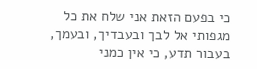כי בפעם הזאת אני שלח את כל מגפותי אל לבך ובעבדיך, ובעמך, בעבור תדע, כי אין כמני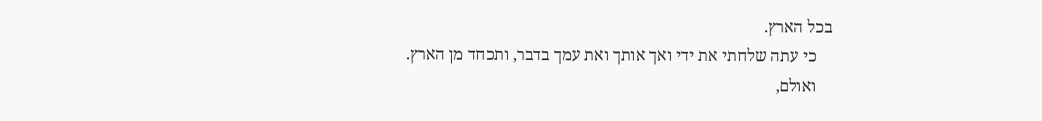בכל הארץ.
    כי עתה שלחתי את ידי ואך אותך ואת עמך בדבר, ותכחד מן הארץ.
    ואולם,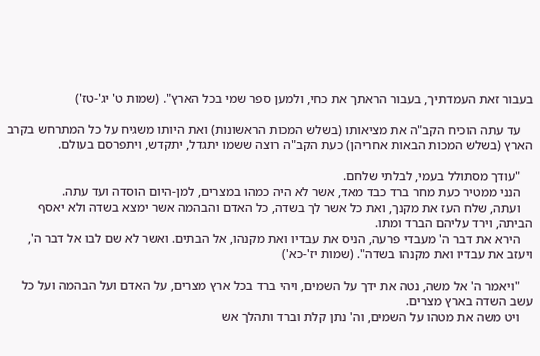בעבור זאת העמדתיך, בעבור הראתך את כחי, ולמען ספר שמי בכל הארץ". (שמות ט' יג'-טז')

    עד עתה הוכיח הקב"ה את מציאותו (בשלש המכות הראשונות) ואת היותו משגיח על כל המתרחש בקרב הארץ (בשלש המכות הבאות אחריהן) כעת הקב"ה רוצה ששמו יתגדל, יתקדש, ויתפרסם בעולם.

    "עודך מסתולל בעמי, לבלתי שלחם.
    הנני ממטיר כעת מחר ברד כבד מאד, אשר לא היה כמהו במצרים, למן-היום הוסדה ועד עתה.
    ועתה, שלח העז את מקנך, ואת כל אשר לך בשדה, כל האדם והבהמה אשר ימצא בשדה ולא יאסף הביתה, וירד עליהם הברד ומתו.
    הירא את דבר ה' מעבדי פרעה, הניס את עבדיו ואת מקנהו, אל הבתים. ואשר לא שם לבו אל דבר ה', ויעזב את עבדיו ואת מקנהו בשדה". (שמות יז'-כא')

    "ויאמר ה' אל משה, נטה את ידך על השמים, ויהי ברד בכל ארץ מצרים, על האדם ועל הבהמה ועל כל עשב השדה בארץ מצרים.
    ויט משה את מטהו על השמים, וה' נתן קלת וברד ותהלך אש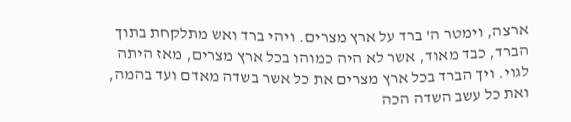ארצה, וימטר ה' ברד על ארץ מצרים. ויהי ברד ואש מתלקחת בתוך הברד, כבד מאוד, אשר לא היה כמוהו בכל ארץ מצרים, מאז היתה לגוי. ויך הברד בכל ארץ מצרים את כל אשר בשדה מאדם ועד בהמה, ואת כל עשב השדה הכה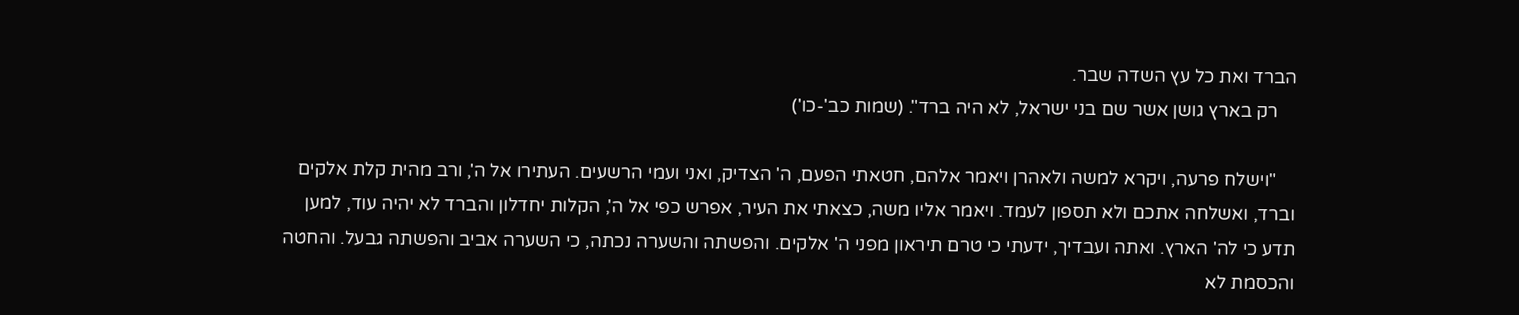הברד ואת כל עץ השדה שבר.
    רק בארץ גושן אשר שם בני ישראל, לא היה ברד". (שמות כב'-כו')

    "וישלח פרעה, ויקרא למשה ולאהרן ויאמר אלהם, חטאתי הפעם, ה' הצדיק, ואני ועמי הרשעים. העתירו אל ה', ורב מהית קלת אלקים וברד, ואשלחה אתכם ולא תספון לעמד. ויאמר אליו משה, כצאתי את העיר, אפרש כפי אל ה', הקלות יחדלון והברד לא יהיה עוד, למען תדע כי לה' הארץ. ואתה ועבדיך, ידעתי כי טרם תיראון מפני ה' אלקים. והפשתה והשערה נכתה, כי השערה אביב והפשתה גבעל. והחטה והכסמת לא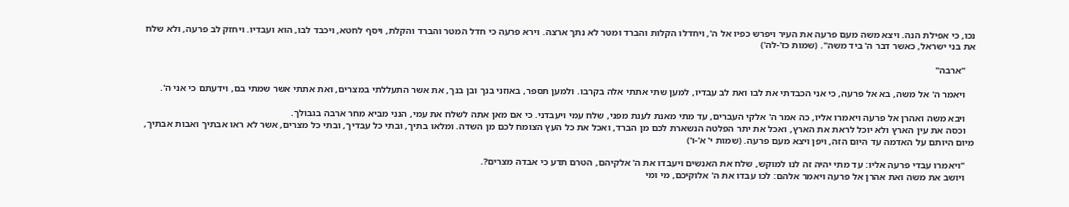נכו, כי אפילת הנה. ויצא משה מעם פרעה את העיר ויפרש כפיו אל ה', ויחדלו הקלות והברד ומטר לא נתך ארצה. וירא פרעה כי חדל המטר והברד והקלת, ויסף לחטא, ויכבד לבו, הוא ועבדיו. ויחזק לב פרעה, ולא שלח את בני ישראל, כאשר דבר ה' ביד משה". (שמות כז'-לה')

    "ארבה"

    ויאמר ה' אל משה, בא אל פרעה, כי אני הכבדתי את לבו ואת לב עבדיו, למען שתי אתתי אלה בקרבו. ולמען תספר, באוזני בנך ובן בנך, את אשר התעללתי במצרים, ואת אתתי אשר שמתי בם, וידעתם כי אני ה'.

    ויבא משה ואהרן אל פרעה ויאמרו אליו, כה אמר ה' אלקי העברים, עד מתי מאנת לענת מפני, שלח עמי ויעבדני. כי אם מאן אתה לשלח את עמי, הנני מביא מחר ארבה בגבולך.
    וכסה את עין הארץ ולא יוכל לראת את הארץ, ואכל את יתר הפלטה הנשארת לכם מן הברד, ואכל את כל העץ הצומח לכם מן השדה. ומלאו בתיך, ובתי כל עבדיך, ובתי כל מצרים, אשר לא ראו אבתיך ואבות אבתיך, מיום היותם על האדמה עד היום הזה, ויפן ויצא מעם פרעה. (שמות י' א'-ו')

    "ויאמרו עבדי פרעה אליו: עד מתי יהיה זה לנו למוקש, שלח את האנשים ויעבדו את ה' אלקיהם, הטרם תדע כי אבדה מצרים?.
    ויושב את משה ואת אהרן אל פרעה ויאמר אלהם: לכו עבדו את ה' אלוקיכם, מי ומי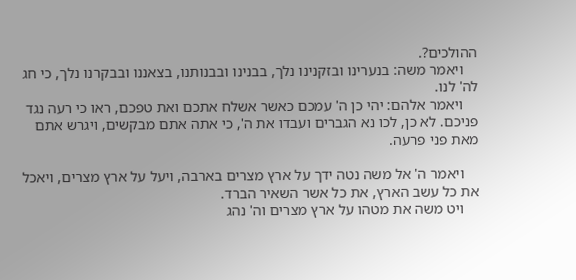ההולכים?.
    ויאמר משה: בנערינו ובזקנינו נלך, בבנינו ובבנותנו, בצאננו ובבקרנו נלך, כי חג לה' לנו.
    ויאמר אלהם: יהי כן ה' עמכם כאשר אשלח אתכם ואת טפכם, ראו כי רעה נגד פניכם. לא כן, לכו נא הגברים ועבדו את ה', כי אתה אתם מבקשים, ויגרש אתם מאת פני פרעה.

    ויאמר ה' אל משה נטה ידך על ארץ מצרים בארבה, ויעל על ארץ מצרים, ויאכל את כל עשב הארץ, את כל אשר השאיר הברד.
    ויט משה את מטהו על ארץ מצרים וה' נהג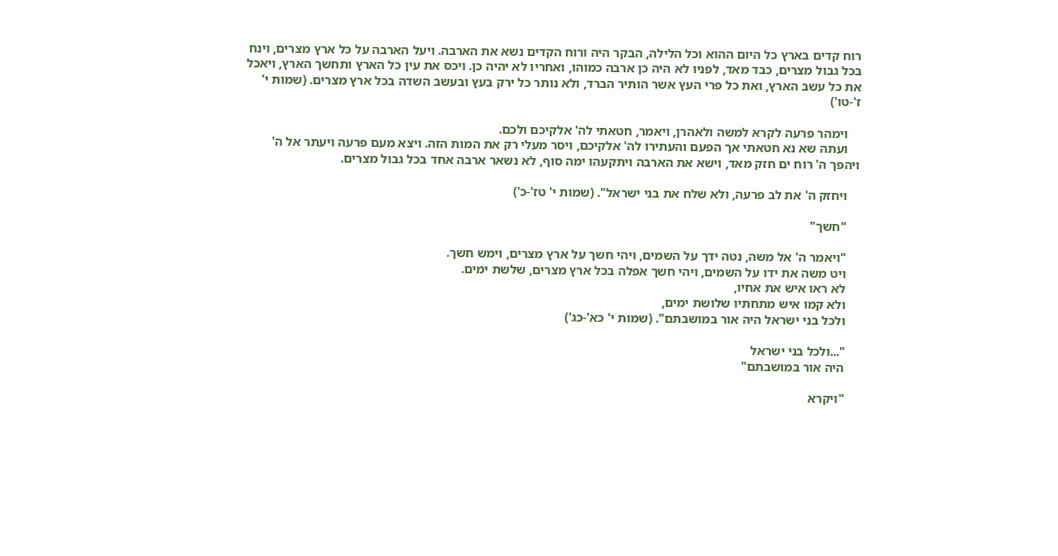רוח קדים בארץ כל היום ההוא וכל הלילה, הבקר היה ורוח הקדים נשא את הארבה. ויעל הארבה על כל ארץ מצרים, וינח בכל גבול מצרים, כבד מאד, לפניו לא היה כן ארבה כמוהו, ואחריו לא יהיה כן. ויכס את עין כל הארץ ותחשך הארץ, ויאכל את כל עשב הארץ, ואת כל פרי העץ אשר הותיר הברד, ולא נותר כל ירק בעץ ובעשב השדה בכל ארץ מצרים. (שמות י' ז'-טו')

    וימהר פרעה לקרא למשה ולאהרן, ויאמר, חטאתי לה' אלקיכם ולכם.
    ועתה שא נא חטאתי אך הפעם והעתירו לה' אלקיכם, ויסר מעלי רק את המות הזה. ויצא מעם פרעה ויעתר אל ה' ויהפך ה' רוח ים חזק מאד, וישא את הארבה ויתקעהו ימה סוף, לא נשאר ארבה אחד בכל גבול מצרים.

    ויחזק ה' את לב פרעה, ולא שלח את בני ישראל". (שמות י' טז'-כ')

    "חשך"

    "ויאמר ה' אל משה, נטה ידך על השמים, ויהי חשך על ארץ מצרים, וימש חשך.
    ויט משה את ידו על השמים, ויהי חשך אפלה בכל ארץ מצרים, שלשת ימים.
    לא ראו איש את אחיו,
    ולא קמו איש מתחתיו שלושת ימים,
    ולכל בני ישראל היה אור במושבתם". (שמות י' כא'-כג')

    "...ולכל בני ישראל
    היה אור במושבתם"

    "ויקרא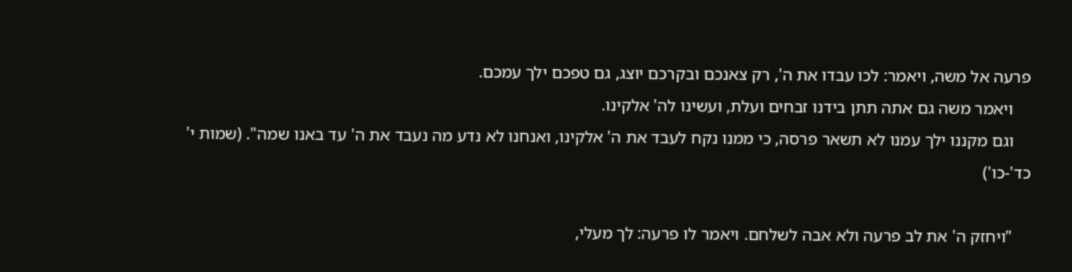פרעה אל משה, ויאמר: לכו עבדו את ה', רק צאנכם ובקרכם יוצג, גם טפכם ילך עמכם.
    ויאמר משה גם אתה תתן בידנו זבחים ועלת, ועשינו לה' אלקינו.
    וגם מקננו ילך עמנו לא תשאר פרסה, כי ממנו נקח לעבד את ה' אלקינו, ואנחנו לא נדע מה נעבד את ה' עד באנו שמה". (שמות י' כד'-כו')

    "ויחזק ה' את לב פרעה ולא אבה לשלחם. ויאמר לו פרעה: לך מעלי,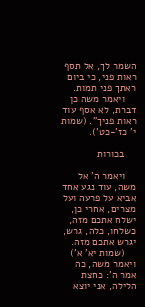השמר לך, אל תסף ראות פני, כי ביום ראתך פני תמות.
    ויאמר משה כן דברת, לא אסף עוד ראות פניך". (שמות י' כז'-כט').

    בכורות

    ויאמר ה' אל משה, עוד נגע אחד אביא על פרעה ועל מצרים, אחרי כן, ישלח אתכם מזה, כשלחו, כלה, גרש, יגרש אתכם מזה.
    (שמות יא' א') ויאמר משה, כה אמר ה': כחצת הלילה, אני יוצא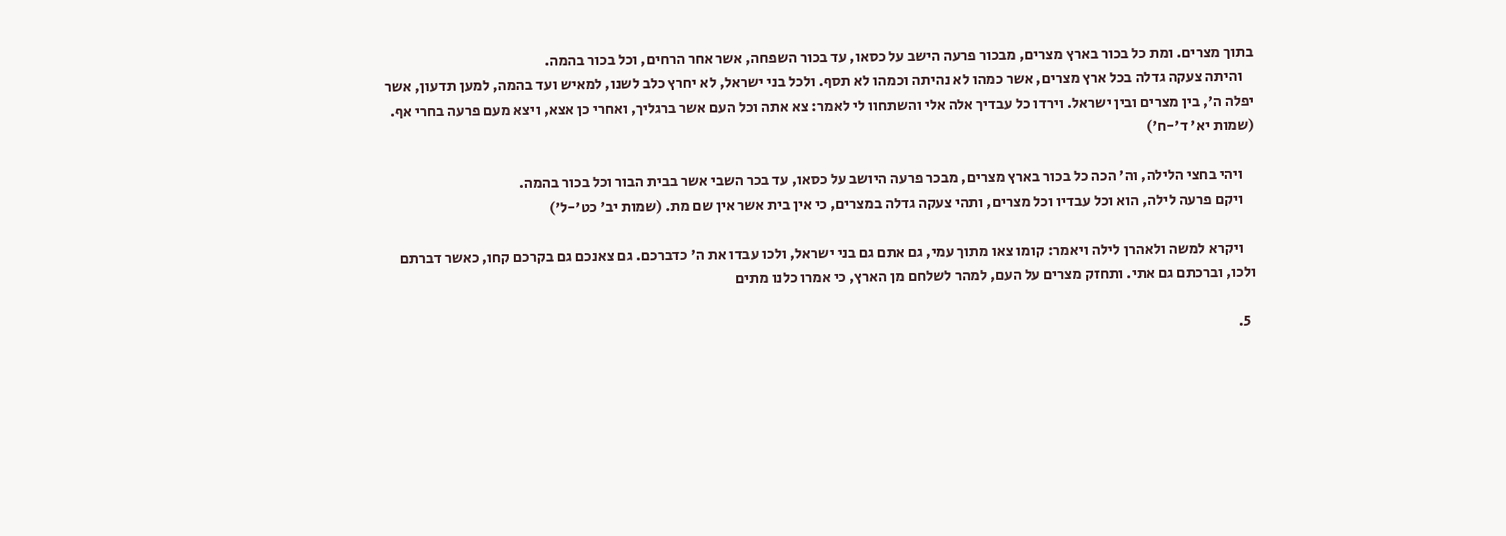בתוך מצרים. ומת כל בכור בארץ מצרים, מבכור פרעה הישב על כסאו, עד בכור השפחה, אשר אחר הרחים, וכל בכור בהמה.
    והיתה צעקה גדלה בכל ארץ מצרים, אשר כמהו לא נהיתה וכמהו לא תסף. ולכל בני ישראל, לא יחרץ כלב לשנו, למאיש ועד בהמה, למען תדעון, אשר יפלה ה', בין מצרים ובין ישראל. וירדו כל עבדיך אלה אלי והשתחוו לי לאמר: צא אתה וכל העם אשר ברגליך, ואחרי כן אצא, ויצא מעם פרעה בחרי אף. (שמות יא' ד'-ח')

    ויהי בחצי הלילה, וה' הכה כל בכור בארץ מצרים, מבכר פרעה היושב על כסאו, עד בכר השבי אשר בבית הבור וכל בכור בהמה.
    ויקם פרעה לילה, הוא וכל עבדיו וכל מצרים, ותהי צעקה גדלה במצרים, כי אין בית אשר אין שם מת. (שמות יב' כט'-ל')

    ויקרא למשה ולאהרן לילה ויאמר: קומו צאו מתוך עמי, גם אתם גם בני ישראל, ולכו עבדו את ה' כדברכם. גם צאנכם גם בקרכם קחו, כאשר דברתם ולכו, וברכתם גם אתי. ותחזק מצרים על העם, למהר לשלחם מן הארץ, כי אמרו כלנו מתים

  5.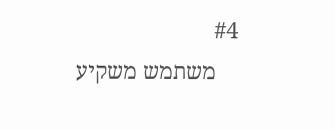#4
    משתמש משקיע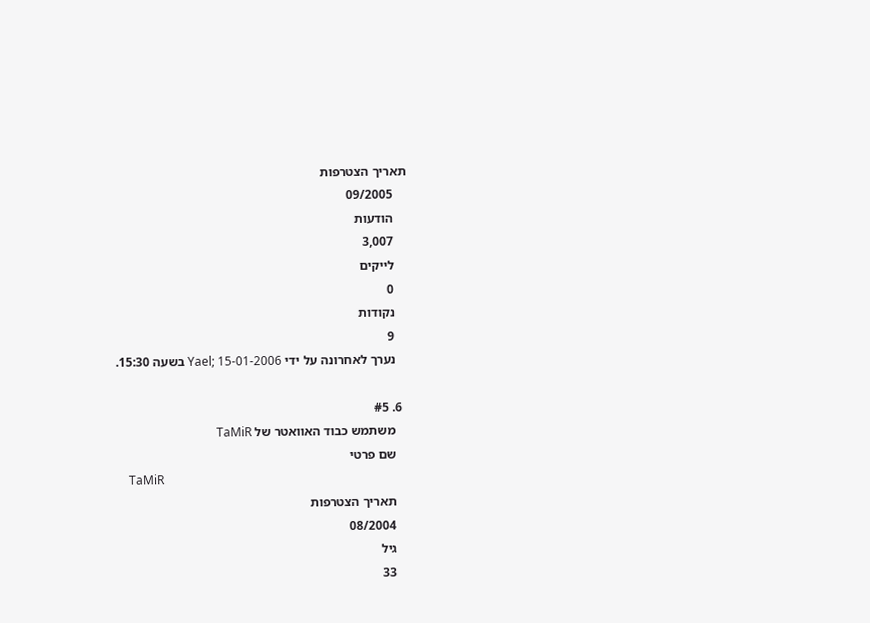תאריך הצטרפות
    09/2005
    הודעות
    3,007
    לייקים
    0
    נקודות
    9
    נערך לאחרונה על ידי Yael; 15-01-2006 בשעה 15:30.

  6. #5
    משתמש כבוד האוואטר של TaMiR
    שם פרטי
    TaMiR
    תאריך הצטרפות
    08/2004
    גיל
    33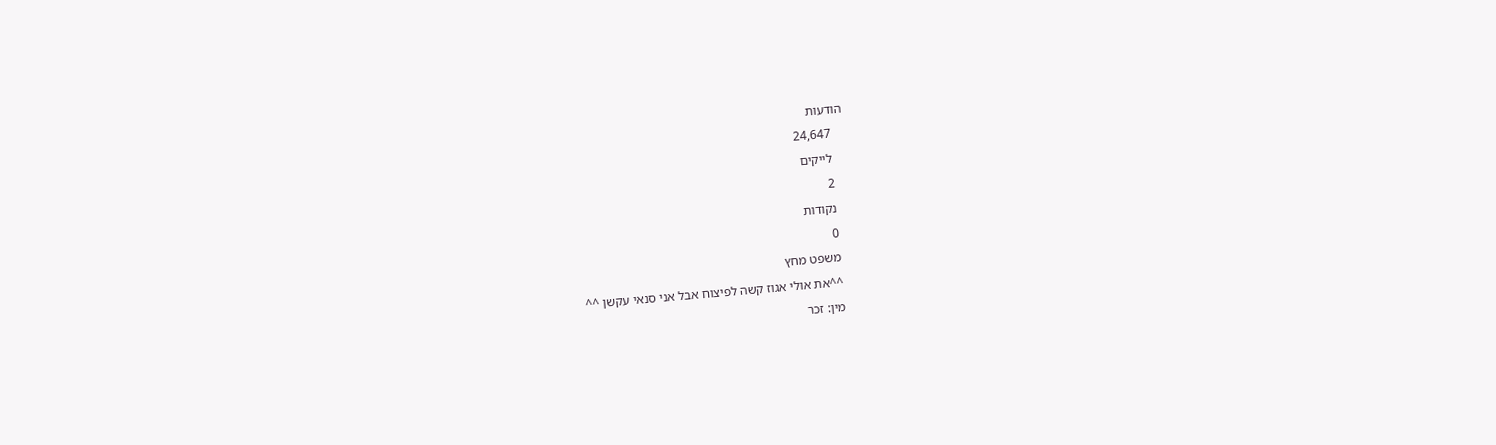הודעות
    24,647
    לייקים
    2
    נקודות
    0
    משפט מחץ
    ^^את אולי אגוז קשה לפיצוח אבל אני סנאי עקשן ^^
    מין: זכר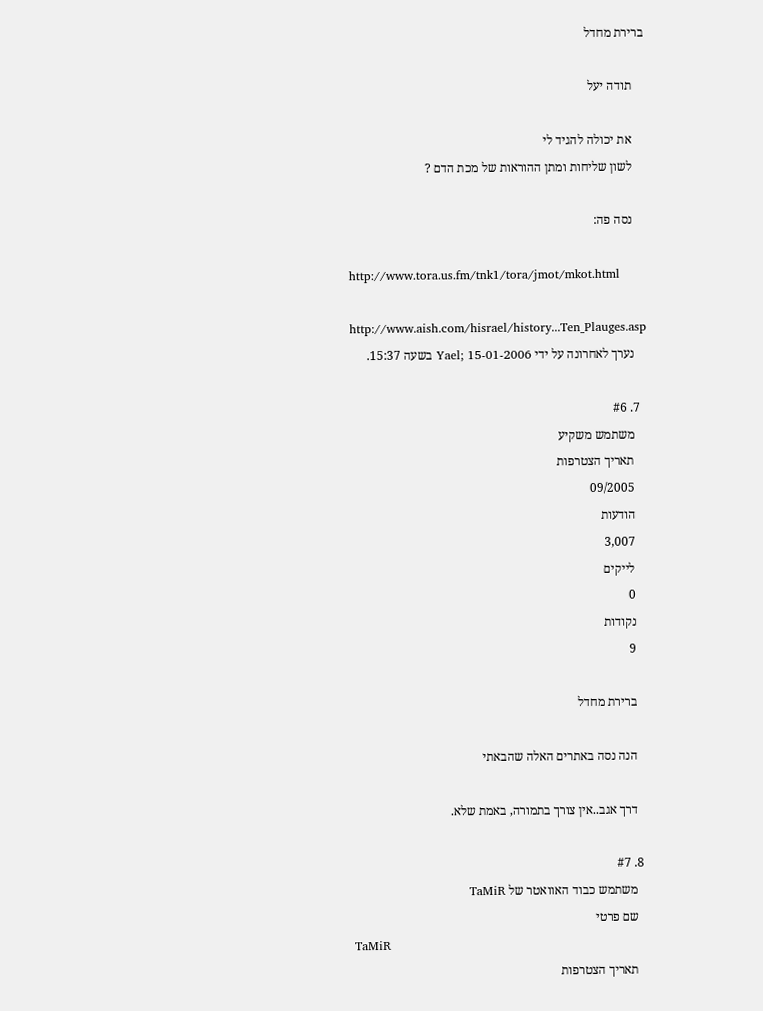ברירת מחדל

    תודה יעל

    את יכולה להגיד לי
    לשון שליחות ומתן ההוראות של מכת הדם ?

    נסה פה:

    http://www.tora.us.fm/tnk1/tora/jmot/mkot.html

    http://www.aish.com/hisrael/history...Ten_Plauges.asp
    נערך לאחרונה על ידי Yael; 15-01-2006 בשעה 15:37.

  7. #6
    משתמש משקיע
    תאריך הצטרפות
    09/2005
    הודעות
    3,007
    לייקים
    0
    נקודות
    9

    ברירת מחדל

    הנה נסה באתרים האלה שהבאתי

    דרך אגב..אין צורך בתמורה, באמת שלא.

  8. #7
    משתמש כבוד האוואטר של TaMiR
    שם פרטי
    TaMiR
    תאריך הצטרפות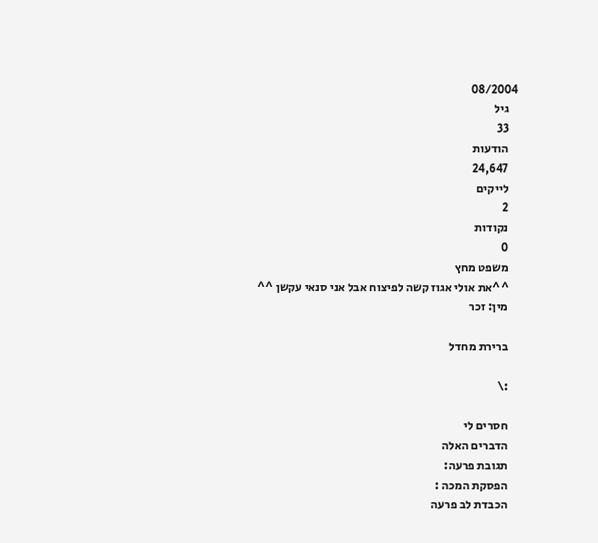08/2004
    גיל
    33
    הודעות
    24,647
    לייקים
    2
    נקודות
    0
    משפט מחץ
    ^^את אולי אגוז קשה לפיצוח אבל אני סנאי עקשן ^^
    מין: זכר

    ברירת מחדל

    :\

    חסרים לי
    הדברים האלה
    תגובת פרעה:
    הפסקת המכה :
    הכבדת לב פרעה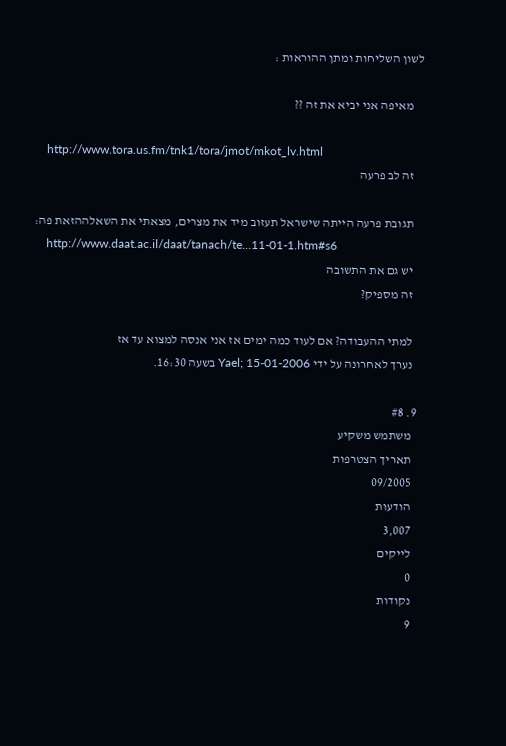לשון השליחות ומתן ההוראות :

    מאיפה אני יביא את זה ??

    http://www.tora.us.fm/tnk1/tora/jmot/mkot_lv.html
    זה לב פרעה

    תגובת פרעה הייתה שישראל תעזוב מיד את מצרים, מצאתי את השאלההזאת פה:
    http://www.daat.ac.il/daat/tanach/te...11-01-1.htm#s6
    יש גם את התשובה
    זה מספיק?

    למתי ההעבודה? אם לעוד כמה ימים אז אני אנסה למצוא עד אז
    נערך לאחרונה על ידי Yael; 15-01-2006 בשעה 16:30.

  9. #8
    משתמש משקיע
    תאריך הצטרפות
    09/2005
    הודעות
    3,007
    לייקים
    0
    נקודות
    9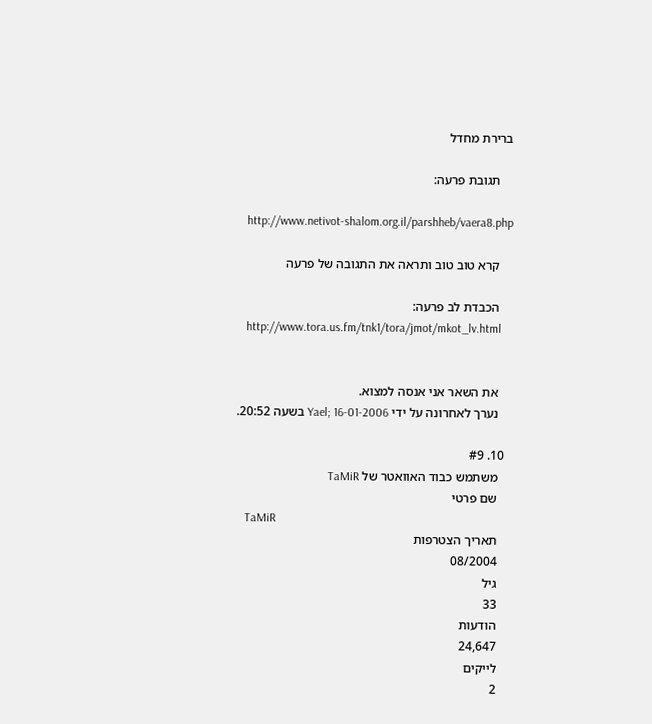ברירת מחדל

    תגובת פרעה:

    http://www.netivot-shalom.org.il/parshheb/vaera8.php

    קרא טוב טוב ותראה את התגובה של פרעה

    הכבדת לב פרעה:
    http://www.tora.us.fm/tnk1/tora/jmot/mkot_lv.html


    את השאר אני אנסה למצוא.
    נערך לאחרונה על ידי Yael; 16-01-2006 בשעה 20:52.

  10. #9
    משתמש כבוד האוואטר של TaMiR
    שם פרטי
    TaMiR
    תאריך הצטרפות
    08/2004
    גיל
    33
    הודעות
    24,647
    לייקים
    2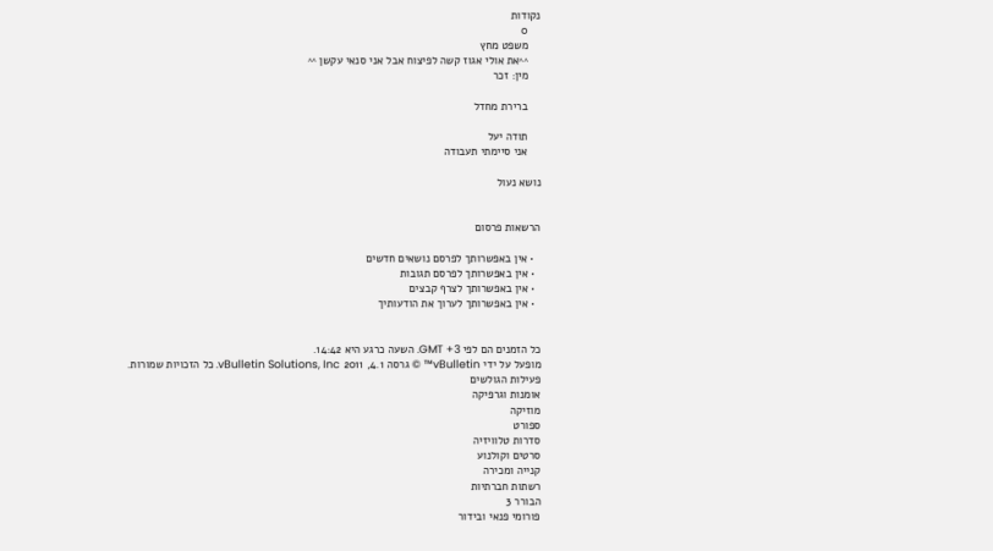נקודות
    0
    משפט מחץ
    ^^את אולי אגוז קשה לפיצוח אבל אני סנאי עקשן ^^
    מין: זכר

    ברירת מחדל

    תודה יעל
    אני סיימתי תעבודה

נושא נעול


הרשאות פרסום

  • אין באפשרותך לפרסם נושאים חדשים
  • אין באפשרותך לפרסם תגובות
  • אין באפשרותך לצרף קבצים
  • אין באפשרותך לערוך את הודעותיך


כל הזמנים הם לפי GMT +3. השעה כרגע היא 14:42.
מופעל על ידי vBulletin™ © גרסה 4.1, 2011 vBulletin Solutions, Inc. כל הזכויות שמורות.
פעילות הגולשים
אומנות וגרפיקה
מוזיקה
ספורט
סדרות טלוויזיה
סרטים וקולנוע
קנייה ומכירה
רשתות חברתיות
הבורר 3
פורומי פנאי ובידור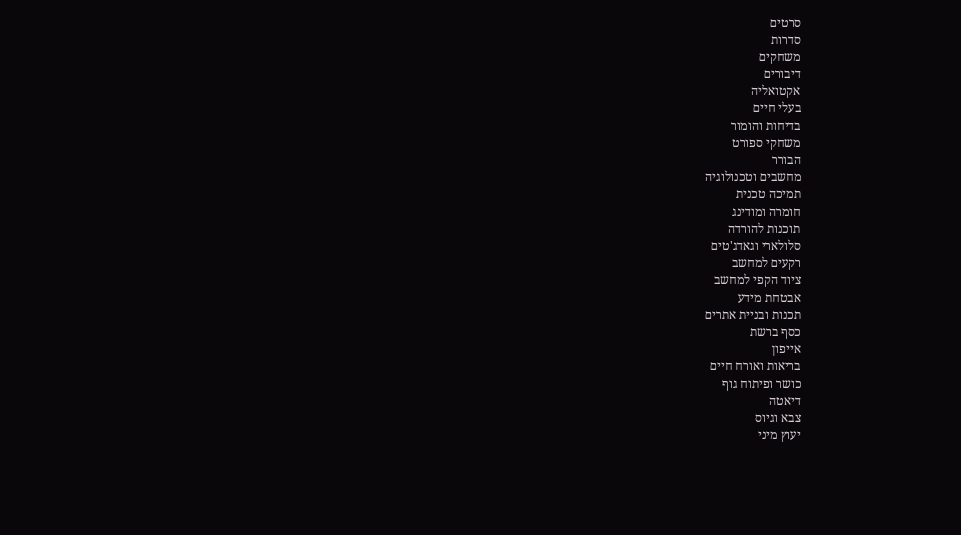סרטים
סדרות
משחקים
דיבורים
אקטואליה
בעלי חיים
בדיחות והומור
משחקי ספורט
הבורר
מחשבים וטכנולוגיה
תמיכה טכנית
חומרה ומודינג
תוכנות להורדה
סלולארי וגאדג'טים
רקעים למחשב
ציוד הקפי למחשב
אבטחת מידע
תכנות ובניית אתרים
כסף ברשת
אייפון
בריאות ואורח חיים
כושר ופיתוח גוף
דיאטה
צבא וגיוס
יעוץ מיני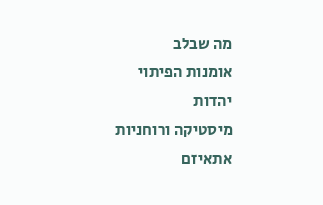מה שבלב
אומנות הפיתוי
יהדות
מיסטיקה ורוחניות
אתאיזם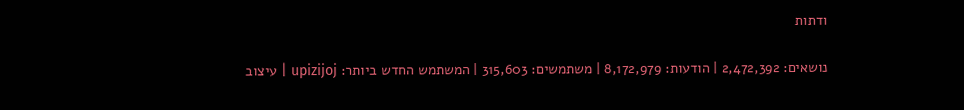ודתות

נושאים: 2,472,392 | הודעות: 8,172,979 | משתמשים: 315,603 | המשתמש החדש ביותר: upizijoj | עיצוב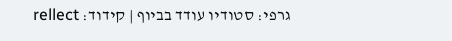גרפי: סטודיו עודד בביוף | קידוד: rellect